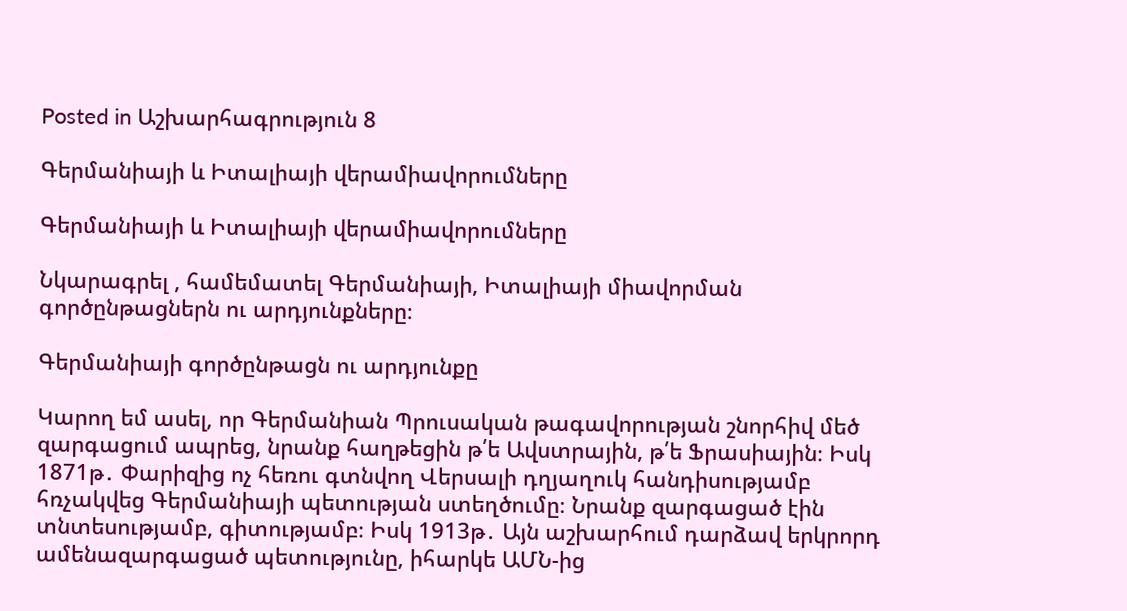Posted in Աշխարհագրություն 8

Գերմանիայի և Իտալիայի վերամիավորումները

Գերմանիայի և Իտալիայի վերամիավորումները

Նկարագրել , համեմատել Գերմանիայի, Իտալիայի միավորման գործընթացներն ու արդյունքները։

Գերմանիայի գործընթացն ու արդյունքը

Կարող եմ ասել, որ Գերմանիան Պրուսական թագավորության շնորհիվ մեծ զարգացում ապրեց, նրանք հաղթեցին թ՛ե Ավստրային, թ՛ե Ֆրասիային։ Իսկ 1871թ․ Փարիզից ոչ հեռու գտնվող Վերսալի դղյաղուկ հանդիսությամբ հռչակվեց Գերմանիայի պետության ստեղծումը։ Նրանք զարգացած էին տնտեսությամբ, գիտությամբ։ Իսկ 1913թ․ Այն աշխարհում դարձավ երկրորդ ամենազարգացած պետությունը, իհարկե ԱՄՆ-ից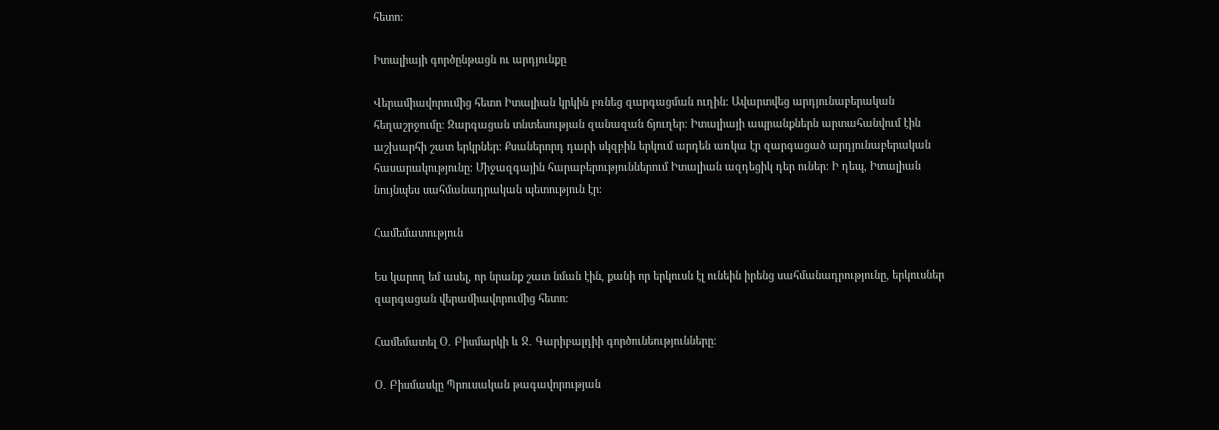հետո։

Իտալիայի գործընթացն ու արդյունքը

Վերամիավորումից հետո Իտալիան կրկին բռնեց զարգացման ուղին։ Ավարտվեց արդյունաբերական հեղաշրջումը։ Զարգացան տնտեսության զանազան ճյուղեր։ Իտալիայի ապրանքներն արտահանվում էին աշխարհի շատ երկրներ։ Քսաներորդ դարի սկզբին երկում արդեն առկա էր զարգացած արդյունաբերական հասարակությունը։ Միջազգային հարաբերություններում Իտալիան ազդեցիկ դեր ուներ։ Ի դեպ, Իտալիան նույնպես սահմանադրական պետություն էր։

Համեմատություն

Ես կարող եմ ասել, որ նրանք շատ նման էին, քանի որ երկուսն էլ ունեին իրենց սահմանադրությունը, երկուսներ զարգացան վերամիավորումից հետո։

Համեմատել Օ․ Բիսմարկի և Ջ․ Գարիբալդիի գործունեությունները։

Օ․ Բիսմասկը Պրուսական թագավորության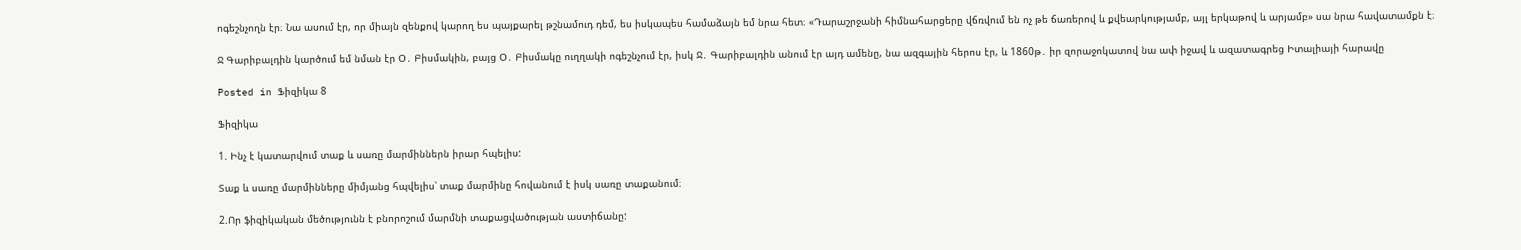ոգեշնչողն էր։ Նա ասում էր, որ միայն զենքով կարող ես պայքարել թշնամուդ դեմ, ես իսկապես համաձայն եմ նրա հետ։ «Դարաշրջանի հիմնահարցերը վճռվում են ոչ թե ճառերով և քվեարկությամբ, այլ երկաթով և արյամբ» սա նրա հավատամքն է։

Ջ Գարիբալդին կարծում եմ նման էր Օ․ Բիսմակին, բայց Օ․ Բիսմակը ուղղակի ոգեշնչում էր, իսկ Ջ․ Գարիբալդին անում էր այդ ամենը, նա ազգային հերոս էր, և 1860թ․ իր զորաջոկատով նա ափ իջավ և ազատագրեց Իտալիայի հարավը

Posted in Ֆիզիկա 8

Ֆիզիկա

1. Ինչ է կատարվում տաք և սառը մարմիններն իրար հպելիս:

Տաք և սառը մարմինները միմյանց հպվելիս՝ տաք մարմինը հովանում է իսկ սառը տաքանում։

2.Որ ֆիզիկական մեծությունն է բնորոշում մարմնի տաքացվածության աստիճանը: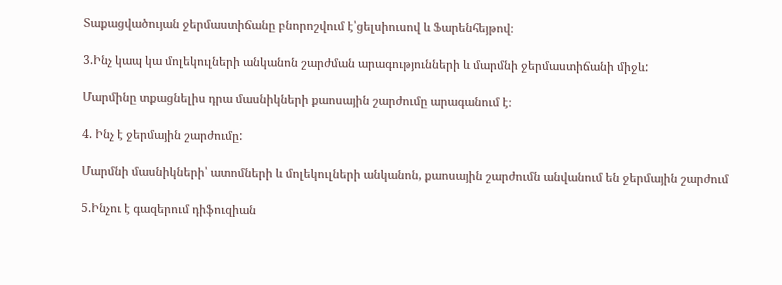Տաքացվածույան ջերմաստիճանը բնորոշվում է՝ցելսիուսով և Ֆարենհեյթով։

3.Ինչ կապ կա մոլեկուլների անկանոն շարժման արագությունների և մարմնի ջերմաստիճանի միջև:

Մարմինը տքացնելիս դրա մասնիկների քաոսային շարժումը արագանում է։

4. Ինչ է ջերմային շարժումը:

Մարմնի մասնիկների՝ ատոմների և մոլեկուլների անկանոն, քաոսային շարժումն անվանում են ջերմային շարժում

5.Ինչու է գազերում դիֆուզիան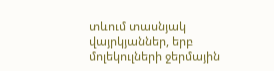տևում տասնյակ վայրկյաններ, երբ մոլեկուլների ջերմային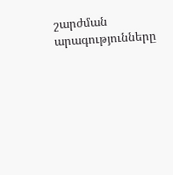շարժման արագությունները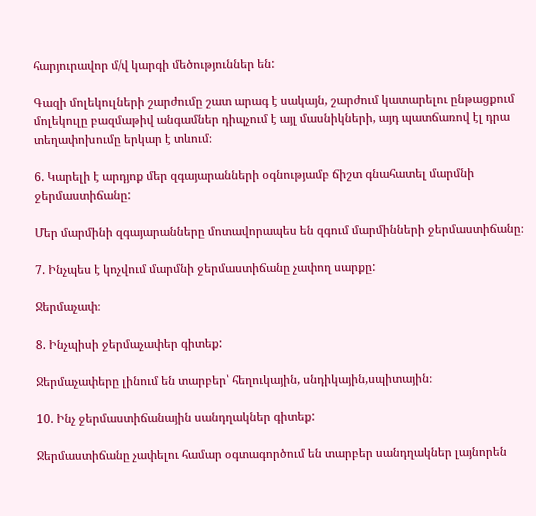հարյուրավոր մ/վ կարգի մեծություններ են:

Գազի մոլեկուլների շարժումը շատ արագ է սակայն, շարժում կատարելու ընթացքում մոլեկուլը բազմաթիվ անգամներ դիպչում է այլ մասնիկների, այդ պատճառով էլ դրա տեղափոխումը երկար է տևում։

6. Կարելի է արդյոք մեր զգայարանների օգնությամբ ճիշտ գնահատել մարմնի ջերմաստիճանը:

Մեր մարմինի զգայարանները մոտավորապես են զգում մարմինների ջերմաստիճանը։

7. Ինչպես է կոչվում մարմնի ջերմաստիճանը չափող սարքը:

Ջերմաչափ։

8. Ինչպիսի ջերմաչափեր գիտեք:

Ջերմաչափերը լինում են տարբեր՝ հեղուկային, սնդիկային,սպիտային։

10. Ինչ ջերմաստիճանային սանդղակներ գիտեք:

Ջերմաստիճանը չափելու համար օգտագործում են տարբեր սանդղակներ լայնորեն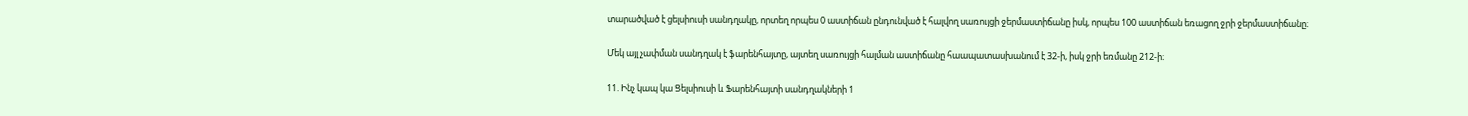տարածված է ցելսիուսի սանդղակը, որտեղ որպես 0 աստիճան ընդունված է հալվող սառույցի ջերմաստիճանը իսկ, որպես 100 աստիճան եռացող ջրի ջերմաստիճանը։

Մեկ այլ չափման սանդղակ է ֆարենհայտը, այտեղ սառույցի հալման աստիճանը հաապատասխանում է 32-ի, իսկ ջրի եռմանը 212-ի։

11. Ինչ կապ կա Ցելսիուսի և Ֆարենհայտի սանդղակների 1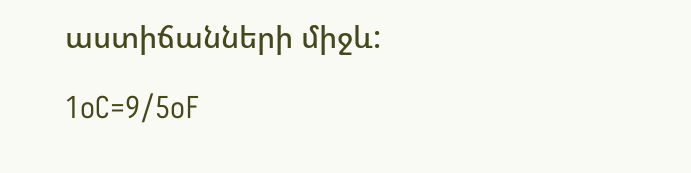աստիճանների միջև:

1oC=9/5oF